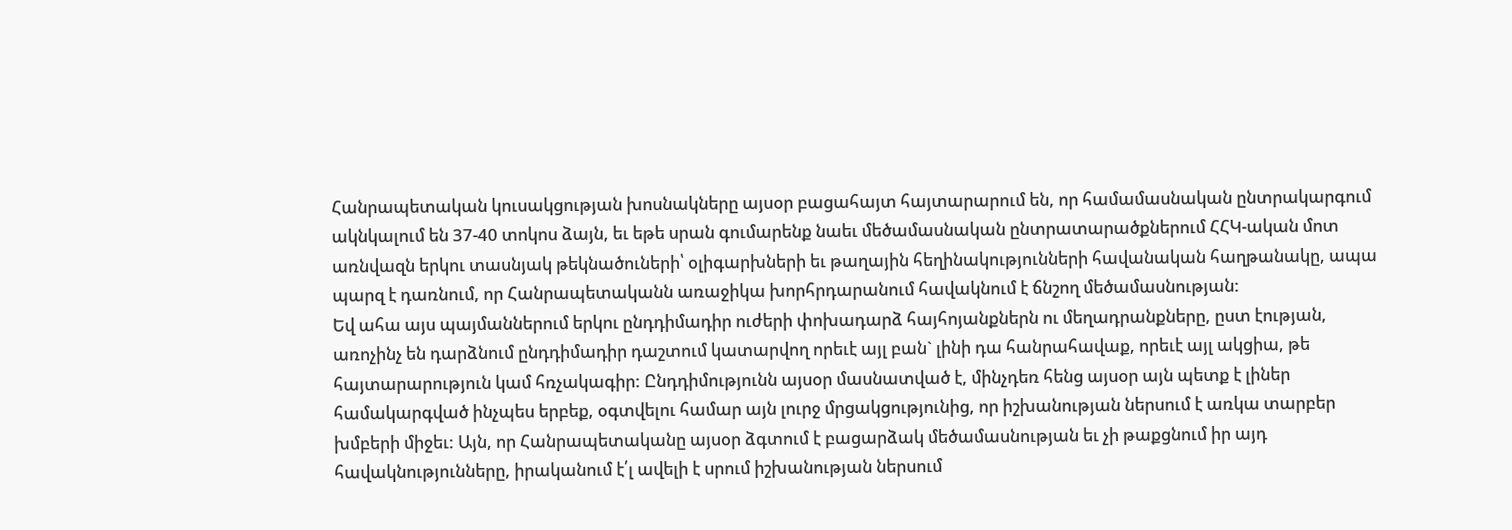Հանրապետական կուսակցության խոսնակները այսօր բացահայտ հայտարարում են, որ համամասնական ընտրակարգում ակնկալում են 37-40 տոկոս ձայն, եւ եթե սրան գումարենք նաեւ մեծամասնական ընտրատարածքներում ՀՀԿ-ական մոտ առնվազն երկու տասնյակ թեկնածուների՝ օլիգարխների եւ թաղային հեղինակությունների հավանական հաղթանակը, ապա պարզ է դառնում, որ Հանրապետականն առաջիկա խորհրդարանում հավակնում է ճնշող մեծամասնության:
Եվ ահա այս պայմաններում երկու ընդդիմադիր ուժերի փոխադարձ հայհոյանքներն ու մեղադրանքները, ըստ էության, առոչինչ են դարձնում ընդդիմադիր դաշտում կատարվող որեւէ այլ բան` լինի դա հանրահավաք, որեւէ այլ ակցիա, թե հայտարարություն կամ հռչակագիր: Ընդդիմությունն այսօր մասնատված է, մինչդեռ հենց այսօր այն պետք է լիներ համակարգված ինչպես երբեք, օգտվելու համար այն լուրջ մրցակցությունից, որ իշխանության ներսում է առկա տարբեր խմբերի միջեւ: Այն, որ Հանրապետականը այսօր ձգտում է բացարձակ մեծամասնության եւ չի թաքցնում իր այդ հավակնությունները, իրականում է՛լ ավելի է սրում իշխանության ներսում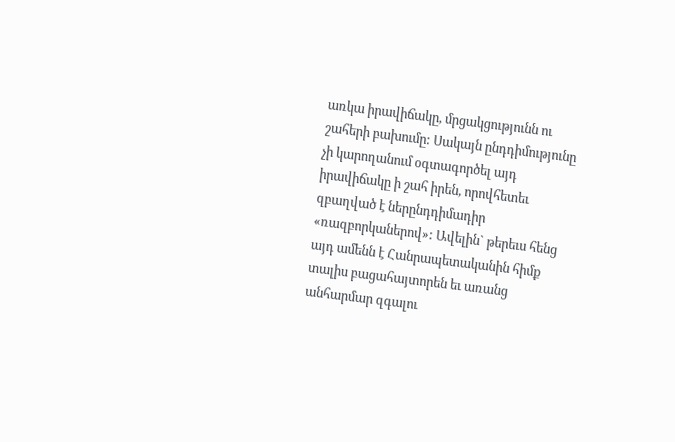առկա իրավիճակը, մրցակցությունն ու շահերի բախումը: Սակայն ընդդիմությունը չի կարողանում օգտագործել այդ իրավիճակը ի շահ իրեն, որովհետեւ զբաղված է ներընդդիմադիր «ռազբորկաներով»: Ավելին` թերեւս հենց այդ ամենն է Հանրապետականին հիմք տալիս բացահայտորեն եւ առանց անհարմար զգալու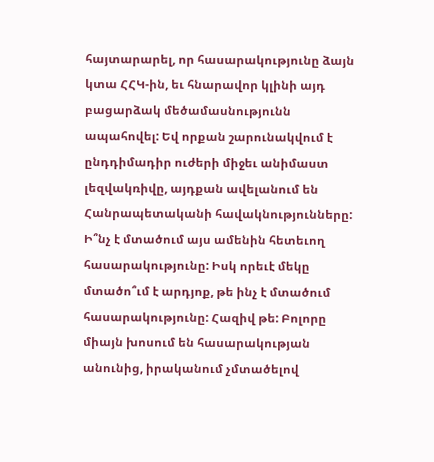հայտարարել, որ հասարակությունը ձայն կտա ՀՀԿ-ին, եւ հնարավոր կլինի այդ բացարձակ մեծամասնությունն ապահովել: Եվ որքան շարունակվում է ընդդիմադիր ուժերի միջեւ անիմաստ լեզվակռիվը, այդքան ավելանում են Հանրապետականի հավակնությունները:
Ի՞նչ է մտածում այս ամենին հետեւող հասարակությունը: Իսկ որեւէ մեկը մտածո՞ւմ է արդյոք, թե ինչ է մտածում հասարակությունը: Հազիվ թե: Բոլորը միայն խոսում են հասարակության անունից, իրականում չմտածելով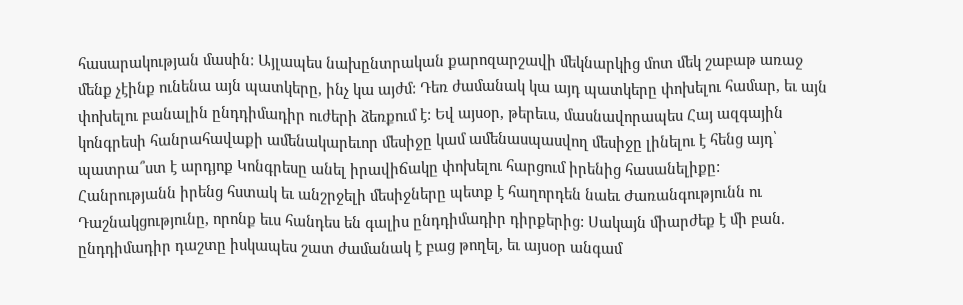հասարակության մասին: Այլապես նախընտրական քարոզարշավի մեկնարկից մոտ մեկ շաբաթ առաջ մենք չէինք ունենա այն պատկերը, ինչ կա այժմ: Դեռ ժամանակ կա այդ պատկերը փոխելու համար, եւ այն փոխելու բանալին ընդդիմադիր ուժերի ձեռքում է: Եվ այսօր, թերեւս, մասնավորապես Հայ ազգային կոնգրեսի հանրահավաքի ամենակարեւոր մեսիջը կամ ամենասպասվող մեսիջը լինելու է հենց այդ՝ պատրա՞ստ է արդյոք Կոնգրեսը անել իրավիճակը փոխելու հարցում իրենից հասանելիքը:
Հանրությանն իրենց հստակ եւ անշրջելի մեսիջները պետք է հաղորդեն նաեւ Ժառանգությունն ու Դաշնակցությունը, որոնք եւս հանդես են գալիս ընդդիմադիր դիրքերից: Սակայն միարժեք է մի բան. ընդդիմադիր դաշտը իսկապես շատ ժամանակ է բաց թողել, եւ այսօր անգամ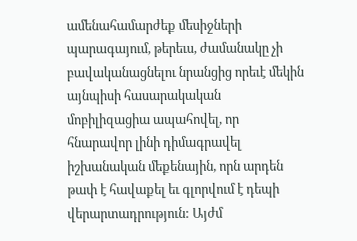ամենահամարժեք մեսիջների պարագայում, թերեւս, ժամանակը չի բավականացնելու նրանցից որեւէ մեկին այնպիսի հասարակական մոբիլիզացիա ապահովել, որ հնարավոր լինի դիմագրավել իշխանական մեքենային, որն արդեն թափ է հավաքել եւ գլորվում է դեպի վերարտադրություն: Այժմ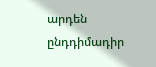արդեն ընդդիմադիր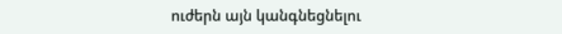ուժերն այն կանգնեցնելու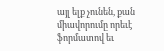այլ ելք չունեն, քան միավորումը որեւէ ֆորմատով եւ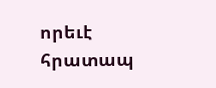որեւէ հրատապ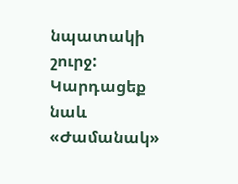նպատակի շուրջ:
Կարդացեք նաև
«Ժամանակ»